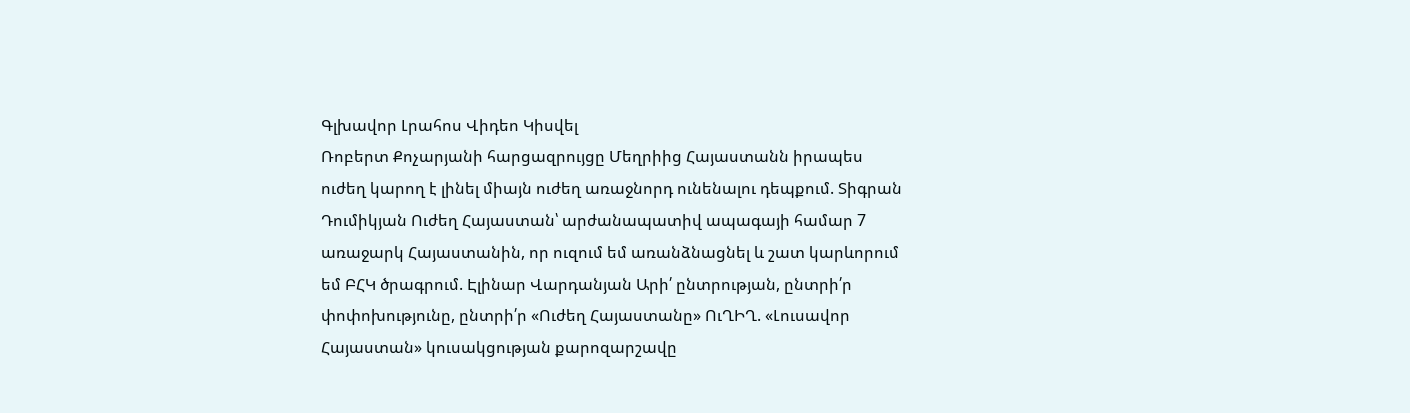Գլխավոր Լրահոս Վիդեո Կիսվել
Ռոբերտ Քոչարյանի հարցազրույցը Մեղրիից Հայաստանն իրապես ուժեղ կարող է լինել միայն ուժեղ առաջնորդ ունենալու դեպքում. Տիգրան Դումիկյան Ուժեղ Հայաստան՝ արժանապատիվ ապագայի համար 7 առաջարկ Հայաստանին, որ ուզում եմ առանձնացնել և շատ կարևորում եմ ԲՀԿ ծրագրում. Էլինար Վարդանյան Արի՛ ընտրության, ընտրի՛ր փոփոխությունը, ընտրի՛ր «Ուժեղ Հայաստանը» ՈւՂԻՂ. «Լուսավոր Հայաստան» կուսակցության քարոզարշավը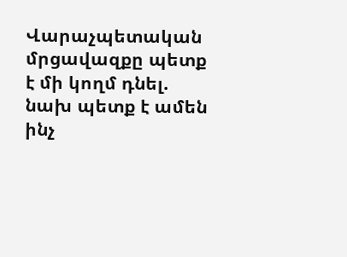Վարաչպետական մրցավազքը պետք է մի կողմ դնել. նախ պետք է ամեն ինչ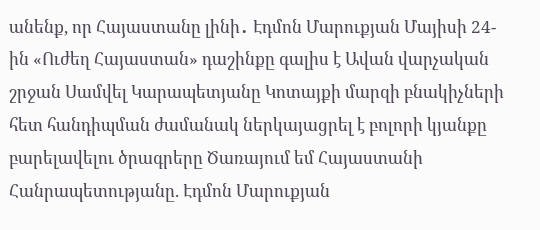անենք, որ Հայաստանը լինի․ Էդմոն Մարուքյան Մայիսի 24-ին «Ուժեղ Հայաստան» դաշինքը գալիս է Ավան վարչական շրջան Սամվել Կարապետյանը Կոտայքի մարզի բնակիչների հետ հանդիպման ժամանակ ներկայացրել է բոլորի կյանքը բարելավելու ծրագրերը Ծառայում եմ Հայաստանի Հանրապետությանը. Էդմոն Մարուքյան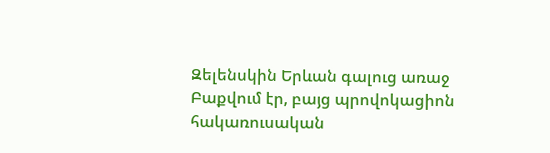Զելենսկին Երևան գալուց առաջ Բաքվում էր, բայց պրովոկացիոն հակառուսական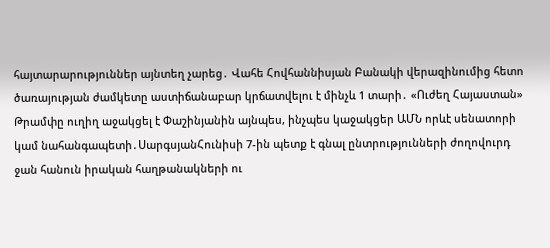հայտարարություններ այնտեղ չարեց․ Վահե Հովհաննիսյան Բանակի վերազինումից հետո ծառայության ժամկետը աստիճանաբար կրճատվելու է մինչև 1 տարի․ «Ուժեղ Հայաստան»
Թրամփը ուղիղ աջակցել է Փաշինյանին այնպես, ինչպես կաջակցեր ԱՄՆ որևէ սենատորի կամ նահանգապետի․ՍարգսյանՀունիսի 7-ին պետք է գնալ ընտրությունների ժողովուրդ ջան հանուն իրական հաղթանակների ու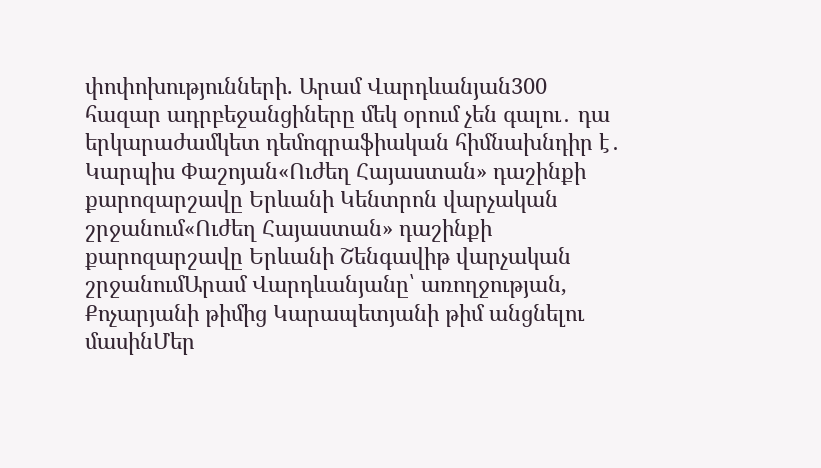փոփոխությունների. Արամ Վարդևանյան300 հազար ադրբեջանցիները մեկ օրում չեն գալու․ դա երկարաժամկետ դեմոգրաֆիական հիմնախնդիր է․ Կարպիս Փաշոյան«Ուժեղ Հայաստան» դաշինքի քարոզարշավը Երևանի Կենտրոն վարչական շրջանում«Ուժեղ Հայաստան» դաշինքի քարոզարշավը Երևանի Շենգավիթ վարչական շրջանումԱրամ Վարդևանյանը՝ առողջության, Քոչարյանի թիմից Կարապետյանի թիմ անցնելու մասինՄեր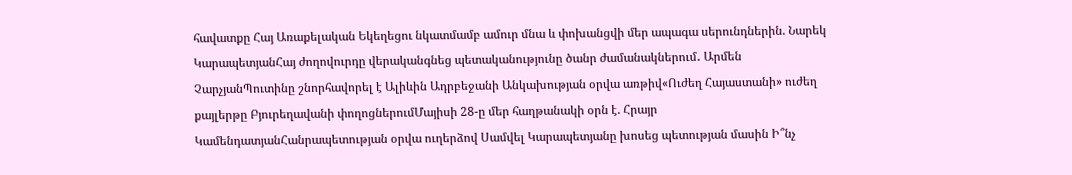հավատքը Հայ Առաքելական Եկեղեցու նկատմամբ ամուր մնա և փոխանցվի մեր ապագա սերունդներին. Նարեկ ԿարապետյանՀայ ժողովուրդը վերականգնեց պետականությունը ծանր ժամանակներում․ Արմեն ՉարչյանՊուտինը շնորհավորել է Ալիևին Ադրբեջանի Անկախության օրվա առթիվ«Ուժեղ Հայաստանի» ուժեղ քայլերթը Բյուրեղավանի փողոցներումՄայիսի 28-ը մեր հաղթանակի օրն է. Հրայր ԿամենդատյանՀանրապետության օրվա ուղերձով Սամվել Կարապետյանը խոսեց պետության մասին Ի՞նչ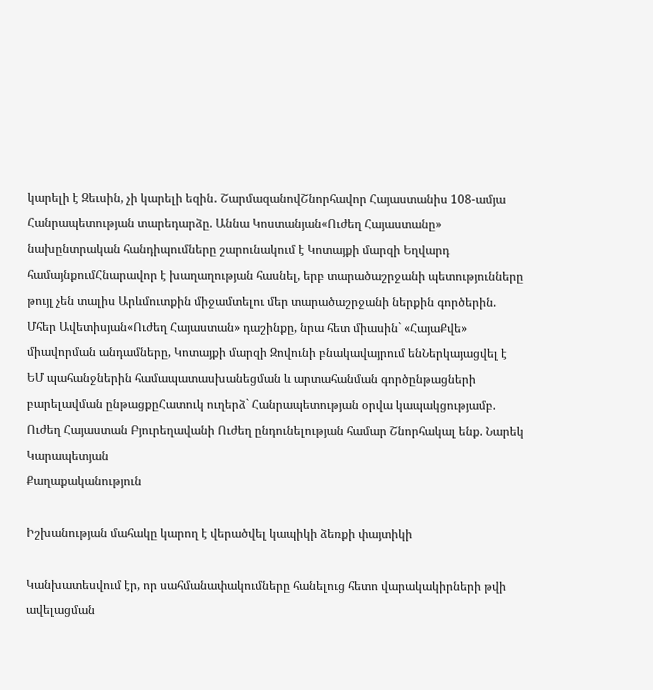կարելի է Զեւսին, չի կարելի եզին․ ՇարմազանովՇնորհավոր Հայաստանիս 108-ամյա Հանրապետության տարեդարձը. Աննա Կոստանյան«Ուժեղ Հայաստանը» նախընտրական հանդիպումները շարունակում է Կոտայքի մարզի Եղվարդ համայնքումՀնարավոր է խաղաղության հասնել, երբ տարածաշրջանի պետությունները թույլ չեն տալիս Արևմուտքին միջամտելու մեր տարածաշրջանի ներքին գործերին. Մհեր Ավետիսյան«Ուժեղ Հայաստան» դաշինքը, նրա հետ միասին` «ՀայաՔվե» միավորման անդամները, Կոտայքի մարզի Զովունի բնակավայրում ենՆերկայացվել է ԵՄ պահանջներին համապատասխանեցման և արտահանման գործընթացների բարելավման ընթացքըՀատուկ ուղերձ` Հանրապետության օրվա կապակցությամբ. Ուժեղ Հայաստան Բյուրեղավանի Ուժեղ ընդունելության համար Շնորհակալ ենք. Նարեկ Կարապետյան
Քաղաքականություն

Իշխանության մահակը կարող է վերածվել կապիկի ձեռքի փայտիկի

Կանխատեսվում էր, որ սահմանափակումները հանելուց հետո վարակակիրների թվի ավելացման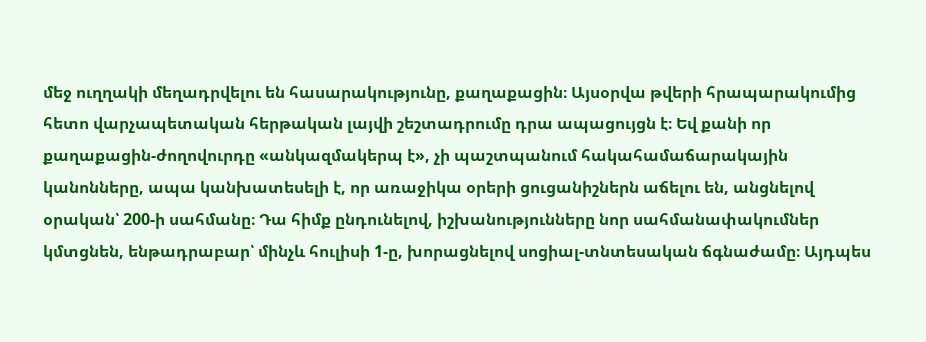մեջ ուղղակի մեղադրվելու են հասարակությունը, քաղաքացին։ Այսօրվա թվերի հրապարակումից հետո վարչապետական հերթական լայվի շեշտադրումը դրա ապացույցն է։ Եվ քանի որ քաղաքացին-ժողովուրդը «անկազմակերպ է», չի պաշտպանում հակահամաճարակային կանոնները, ապա կանխատեսելի է, որ առաջիկա օրերի ցուցանիշներն աճելու են, անցնելով օրական՝ 200-ի սահմանը։ Դա հիմք ընդունելով, իշխանությունները նոր սահմանափակումներ կմտցնեն, ենթադրաբար՝ մինչև հուլիսի 1-ը, խորացնելով սոցիալ-տնտեսական ճգնաժամը։ Այդպես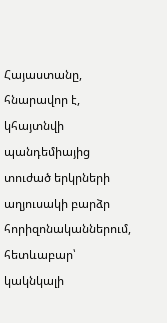Հայաստանը, հնարավոր է, կհայտնվի պանդեմիայից տուժած երկրների աղյուսակի բարձր հորիզոնականներում, հետևաբար՝ կակնկալի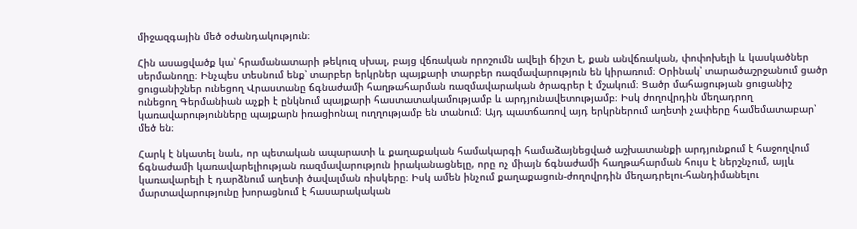միջազգային մեծ օժանդակություն։

Հին ասացվածք կա՝ հրամանատարի թեկուզ սխալ, բայց վճռական որոշումն ավելի ճիշտ է, քան անվճռական, փոփոխելի և կասկածներ սերմանողը։ Ինչպես տեսնում ենք՝ տարբեր երկրներ պայքարի տարբեր ռազմավարություն են կիրառում։ Օրինակ՝ տարածաշրջանում ցածր ցուցանիշներ ունեցող Վրաստանը ճգնաժամի հաղթահարման ռազմավարական ծրագրեր է մշակում։ Ցածր մահացության ցուցանիշ ունեցող Գերմանիան աչքի է ընկնում պայքարի հաստատակամությամբ և արդյունավետությամբ։ Իսկ ժողովրդին մեղադրող կառավարությունները պայքարն իռացիոնալ ուղղությամբ են տանում։ Այդ պատճառով այդ երկրներում աղետի չափերը համեմատաբար՝ մեծ են։

Հարկ է նկատել նաև, որ պետական ապարատի և քաղաքական համակարգի համաձայնեցված աշխատանքի արդյունքում է հաջողվում ճգնաժամի կառավարելիության ռազմավարություն իրականացնելը, որը ոչ միայն ճգնաժամի հաղթահարման հույս է ներշնչում, այլև կառավարելի է դարձնում աղետի ծավալման ռիսկերը։ Իսկ ամեն ինչում քաղաքացուն-ժողովրդին մեղադրելու-հանդիմանելու մարտավարությունը խորացնում է հասարակական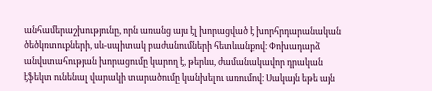անհամերաշխությունը, որն առանց այս էլ խորացված է խորհրդարանական ծեծկռտուքների, սև-սպիտակ բաժանումների հետևանքով։ Փոխադարձ անվստահության խորացումը կարող է, թերևս, ժամանակավոր դրական էֆեկտ ունենալ վարակի տարածումը կանխելու առումով։ Սակայն եթե այն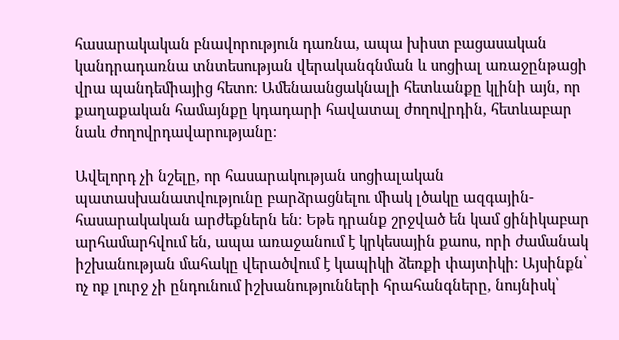հասարակական բնավորություն դառնա, ապա խիստ բացասական կանդրադառնա տնտեսության վերականգնման և սոցիալ առաջընթացի վրա պանդեմիայից հետո։ Ամենաանցակնալի հետևանքը կլինի այն, որ քաղաքական համայնքը կդադարի հավատալ ժողովրդին, հետևաբար նաև ժողովրդավարությանը։

Ավելորդ չի նշելը, որ հասարակության սոցիալական պատասխանատվությունը բարձրացնելու միակ լծակը ազգային-հասարակական արժեքներն են։ Եթե դրանք շրջված են կամ ցինիկաբար արհամարհվում են, ապա առաջանում է կրկեսային քաոս, որի ժամանակ իշխանության մահակը վերածվում է կապիկի ձեռքի փայտիկի։ Այսինքն՝ ոչ ոք լուրջ չի ընդունում իշխանությունների հրահանգները, նույնիսկ՝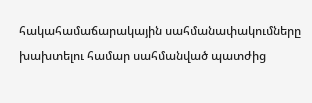հակահամաճարակային սահմանափակումները խախտելու համար սահմանված պատժից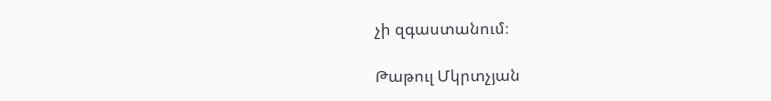չի զգաստանում։

Թաթուլ Մկրտչյան